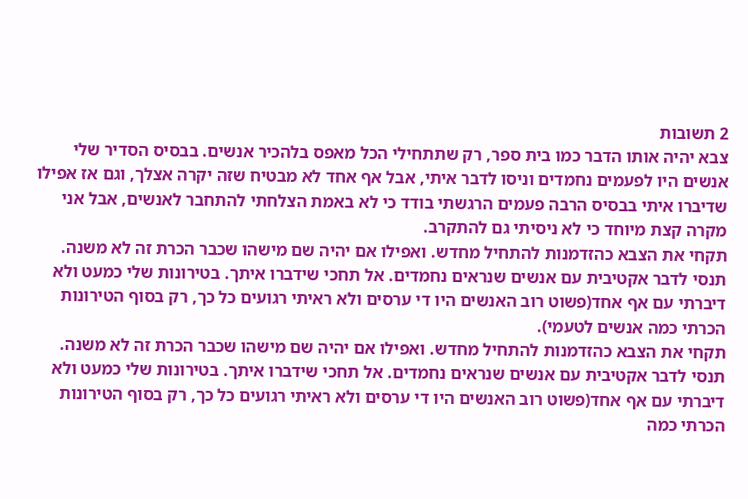2 תשובות
צבא יהיה אותו הדבר כמו בית ספר, רק שתתחילי הכל מאפס בלהכיר אנשים. בבסיס הסדיר שלי אנשים היו לפעמים נחמדים וניסו לדבר איתי, אבל אף אחד לא מבטיח שזה יקרה אצלך, וגם אז אפילו שדיברו איתי בבסיס הרבה פעמים הרגשתי בודד כי לא באמת הצלחתי להתחבר לאנשים, אבל אני מקרה קצת מיוחד כי לא ניסיתי גם להתקרב.
תקחי את הצבא כהזדמנות להתחיל מחדש. ואפילו אם יהיה שם מישהו שכבר הכרת זה לא משנה. תנסי לדבר אקטיבית עם אנשים שנראים נחמדים. אל תחכי שידברו איתך. בטירונות שלי כמעט ולא דיברתי עם אף אחד(פשוט רוב האנשים היו די ערסים ולא ראיתי רגועים כל כך, רק בסוף הטירונות הכרתי כמה אנשים לטעמי).
תקחי את הצבא כהזדמנות להתחיל מחדש. ואפילו אם יהיה שם מישהו שכבר הכרת זה לא משנה. תנסי לדבר אקטיבית עם אנשים שנראים נחמדים. אל תחכי שידברו איתך. בטירונות שלי כמעט ולא דיברתי עם אף אחד(פשוט רוב האנשים היו די ערסים ולא ראיתי רגועים כל כך, רק בסוף הטירונות הכרתי כמה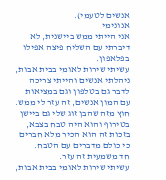אנשים לטעמי).
אנונימי
אני הייתי ממש ביישנית, לא דיברתי עם השליח פיצה אפילו בפלאפון.
עשיתי שירות לאומי בבית אבות, ניהלתי אנשים והייתי צריכה לדבר גם בטלפון וגם במציאות עם המון אנשים, זה עזר לי ממש.
חוץ מזה שהבן זוג שלי גם ביישן בטירוף והוא היה טבח בצבא, בזכות זה הוא הכיר מלא חברים כי כולם מדברים עם הטבח.
חד משמעית זה עזר.
עשיתי שירות לאומי בבית אבות,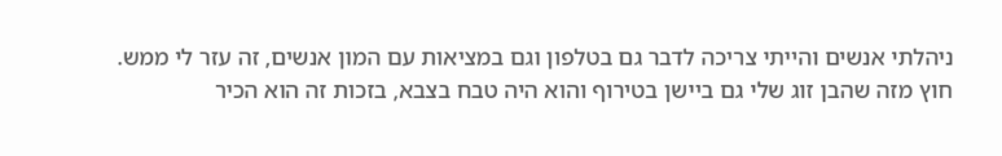ניהלתי אנשים והייתי צריכה לדבר גם בטלפון וגם במציאות עם המון אנשים, זה עזר לי ממש.
חוץ מזה שהבן זוג שלי גם ביישן בטירוף והוא היה טבח בצבא, בזכות זה הוא הכיר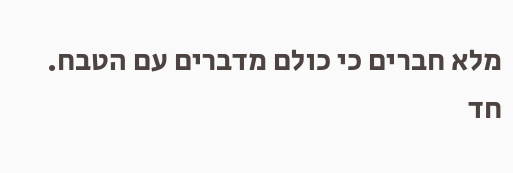מלא חברים כי כולם מדברים עם הטבח.
חד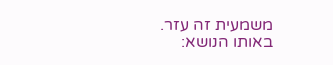משמעית זה עזר.
באותו הנושא: